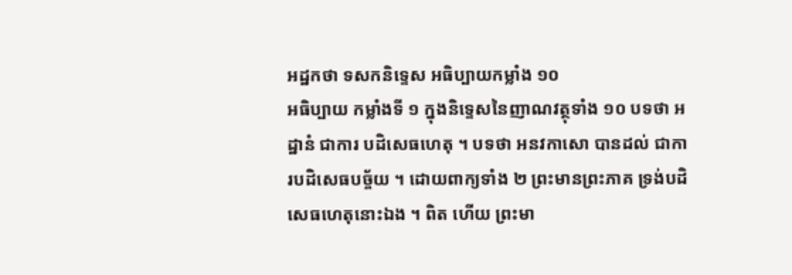អដ្ឋកថា ទសកនិទ្ទេស អធិប្បាយកម្លាំង ១០
អធិប្បាយ កម្លាំងទី ១ ក្នុងនិទ្ទេសនៃញាណវត្ថុទាំង ១០ បទថា អដ្ឋានំ ជាការ បដិសេធហេតុ ។ បទថា អនវកាសោ បានដល់ ជាការបដិសេធបច្ច័យ ។ ដោយពាក្យទាំង ២ ព្រះមានព្រះភាគ ទ្រង់បដិសេធហេតុនោះឯង ។ ពិត ហើយ ព្រះមា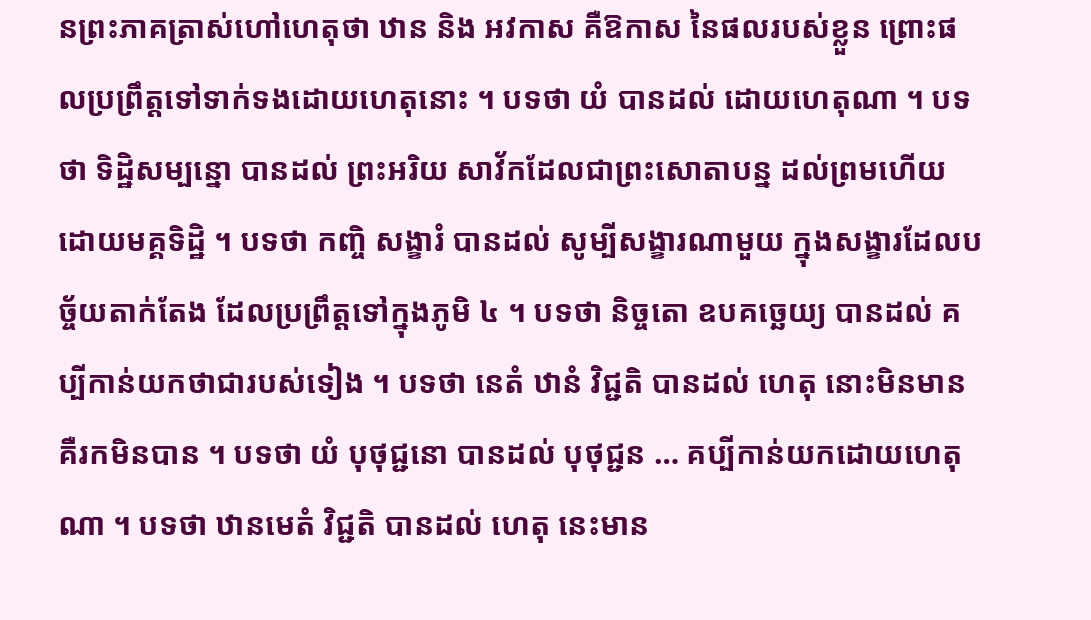នព្រះភាគត្រាស់ហៅហេតុថា ឋាន និង អវកាស គឺឱកាស នៃផលរបស់ខ្លួន ព្រោះផលប្រព្រឹត្តទៅទាក់ទងដោយហេតុនោះ ។ បទថា យំ បានដល់ ដោយហេតុណា ។ បទថា ទិដ្ឋិសម្បន្នោ បានដល់ ព្រះអរិយ សាវ័កដែលជាព្រះសោតាបន្ន ដល់ព្រមហើយដោយមគ្គទិដ្ឋិ ។ បទថា កញ្ចិ សង្ខារំ បានដល់ សូម្បីសង្ខារណាមួយ ក្នុងសង្ខារដែលបច្ច័យតាក់តែង ដែលប្រព្រឹត្តទៅក្នុងភូមិ ៤ ។ បទថា និច្ចតោ ឧបគច្ឆេយ្យ បានដល់ គប្បីកាន់យកថាជារបស់ទៀង ។ បទថា នេតំ ឋានំ វិជ្ជតិ បានដល់ ហេតុ នោះមិនមាន គឺរកមិនបាន ។ បទថា យំ បុថុជ្ជនោ បានដល់ បុថុជ្ជន … គប្បីកាន់យកដោយហេតុណា ។ បទថា ឋានមេតំ វិជ្ជតិ បានដល់ ហេតុ នេះមាន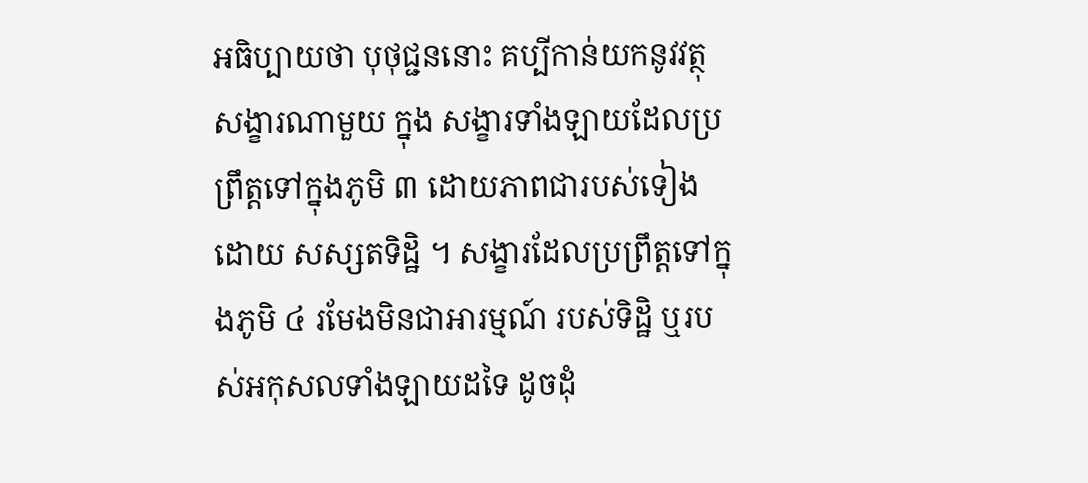អធិប្បាយថា បុថុជ្ជននោះ គប្បីកាន់យកនូវវត្ថុសង្ខារណាមួយ ក្នុង សង្ខារទាំងឡាយដែលប្រព្រឹត្តទៅក្នុងភូមិ ៣ ដោយភាពជារបស់ទៀងដោយ សស្សតទិដ្ឋិ ។ សង្ខារដែលប្រព្រឹត្តទៅក្នុងភូមិ ៤ រមែងមិនជាអារម្មណ៍ របស់ទិដ្ឋិ ឬរបស់អកុសលទាំងឡាយដទៃ ដូចដុំ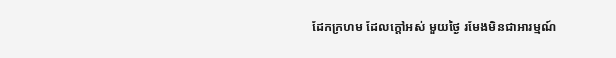ដែកក្រហម ដែលក្តៅអស់ មួយថ្ងៃ រមែងមិនជាអារម្មណ៍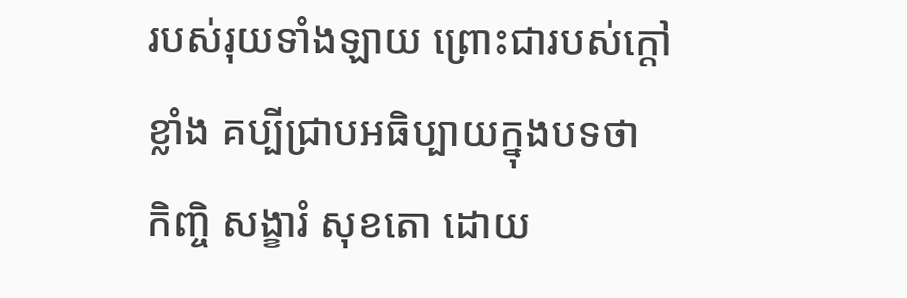របស់រុយទាំងឡាយ ព្រោះជារបស់ក្តៅខ្លាំង គប្បីជ្រាបអធិប្បាយក្នុងបទថា កិញ្ចិ សង្ខារំ សុខតោ ដោយ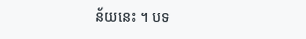ន័យនេះ ។ បទ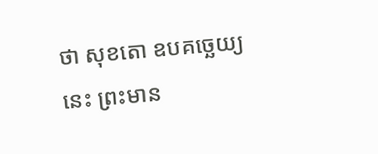ថា សុខតោ ឧបគច្ឆេយ្យ នេះ ព្រះមាន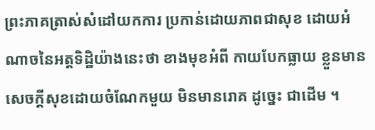ព្រះភាគត្រាស់សំដៅយកការ ប្រកាន់ដោយភាពជាសុខ ដោយអំណាចនៃអត្តទិដ្ឋិយ៉ាងនេះថា ខាងមុខអំពី កាយបែកធ្លាយ ខ្លួនមានសេចក្តីសុខដោយចំណែកមួយ មិនមានរោគ ដូច្នេះ ជាដើម ។